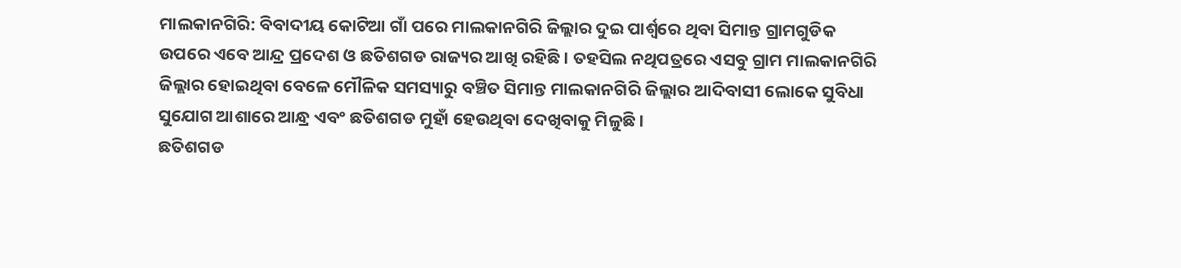ମାଲକାନଗିରି: ବିବାଦୀୟ କୋଟିଆ ଗାଁ ପରେ ମାଲକାନଗିରି ଜିଲ୍ଲାର ଦୁଇ ପାର୍ଶ୍ବରେ ଥିବା ସିମାନ୍ତ ଗ୍ରାମଗୁଡିକ ଉପରେ ଏବେ ଆନ୍ଦ୍ର ପ୍ରଦେଶ ଓ ଛତିଶଗଡ ରାଜ୍ୟର ଆଖି ରହିଛି । ତହସିଲ ନଥିପତ୍ରରେ ଏସବୁ ଗ୍ରାମ ମାଲକାନଗିରି ଜିଲ୍ଲାର ହୋଇଥିବା ବେଳେ ମୌଳିକ ସମସ୍ୟାରୁ ବଞ୍ଚିତ ସିମାନ୍ତ ମାଲକାନଗିରି ଜିଲ୍ଲାର ଆଦିବାସୀ ଲୋକେ ସୁବିଧା ସୁଯୋଗ ଆଶାରେ ଆନ୍ଧ୍ର ଏବଂ ଛତିଶଗଡ ମୁହାଁ ହେଉଥିବା ଦେଖିବାକୁ ମିଳୁଛି।
ଛତିଶଗଡ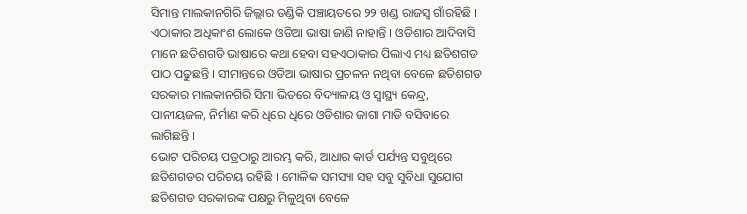ସିମାନ୍ତ ମାଲକାନଗିରି ଜିଲ୍ଲାର ତଣ୍ଡିକି ପଞ୍ଚାୟତରେ ୨୨ ଖଣ୍ଡ ରାଜସ୍ବ ଗାଁରହିଛି । ଏଠାକାର ଅଧିକାଂଶ ଲୋକେ ଓଡିଆ ଭାଷା ଜାଣି ନାହାନ୍ତି । ଓଡିଶାର ଆଦିବାସି ମାନେ ଛତିଶଗଡି ଭାଷାରେ କଥା ହେବା ସହଏଠାକାର ପିଲାଏ ମଧ୍ୟ ଛତିଶଗଡ ପାଠ ପଢୁଛନ୍ତି । ସୀମାନ୍ତରେ ଓଡିଆ ଭାଷାର ପ୍ରଚଳନ ନଥିବା ବେଳେ ଛତିଶଗଡ ସରକାର ମାଲକାନଗିରି ସିମା ଭିତରେ ବିଦ୍ୟାଳୟ ଓ ସ୍ବାସ୍ଥ୍ୟ କେନ୍ଦ୍ର, ପାନୀୟଜଳ, ନିର୍ମାଣ କରି ଧିରେ ଧିରେ ଓଡିଶାର ଜାଗା ମାଡି ବସିବାରେ ଲାଗିଛନ୍ତି ।
ଭୋଟ ପରିଚୟ ପତ୍ରଠାରୁ ଆରମ୍ଭ କରି, ଆଧାର କାର୍ଡ ପର୍ଯ୍ୟନ୍ତ ସବୁଥିରେ ଛତିଶଗଡର ପରିଚୟ ରହିଛି । ମୋଳିକ ସମସ୍ୟା ସହ ସବୁ ସୁବିଧା ସୁଯୋଗ ଛତିଶଗଡ ସରକାରଙ୍କ ପକ୍ଷରୁ ମିଳୁଥିବା ବେଳେ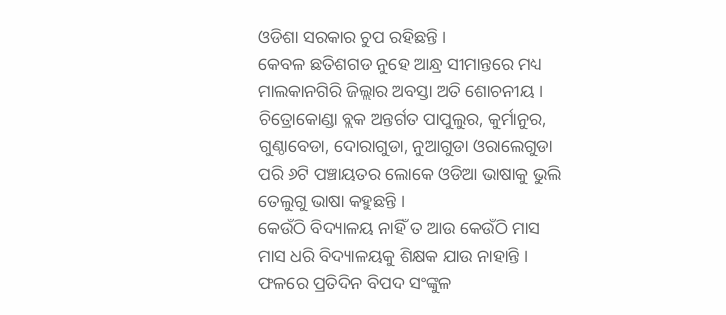ଓଡିଶା ସରକାର ଚୁପ ରହିଛନ୍ତି ।
କେବଳ ଛତିଶଗଡ ନୁହେ ଆନ୍ଧ୍ର ସୀମାନ୍ତରେ ମଧ୍ୟ ମାଲକାନଗିରି ଜିଲ୍ଲାର ଅବସ୍ତା ଅତି ଶୋଚନୀୟ । ଚିତ୍ରୋକୋଣ୍ଡା ବ୍ଲକ ଅନ୍ତର୍ଗତ ପାପୁଲୁର, କୁର୍ମାନୁର, ଗୁଣ୍ଠାବେଡା, ଦୋରାଗୁଡା, ନୁଆଗୁଡା ଓରାଲେଗୁଡା ପରି ୬ଟି ପଞ୍ଚାୟତର ଲୋକେ ଓଡିଆ ଭାଷାକୁ ଭୁଲି ତେଲୁଗୁ ଭାଷା କହୁଛନ୍ତି ।
କେଉଁଠି ବିଦ୍ୟାଳୟ ନାହିଁ ତ ଆଉ କେଉଁଠି ମାସ ମାସ ଧରି ବିଦ୍ୟାଳୟକୁ ଶିକ୍ଷକ ଯାଉ ନାହାନ୍ତି । ଫଳରେ ପ୍ରତିଦିନ ବିପଦ ସଂଙ୍କୁଳ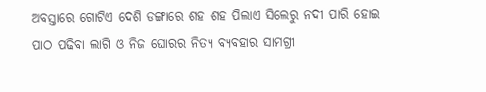ଅବସ୍ତାରେ ଗୋଟିଏ ଦେଶି ଡଙ୍ଗାରେ ଶହ ଶହ ପିଲାଏ ସିଲେରୁ ନଦୀ ପାରି ହୋଇ ପାଠ ପଢିବା ଲାଗି ଓ ନିଜ ଘୋରର ନିତ୍ୟ ବ୍ୟବହାର ସାମଗ୍ରୀ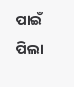ପାଇଁ ପିଲା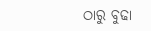ଠାରୁ ବୁଢା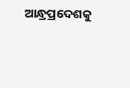ଆନ୍ଧ୍ରପ୍ରଦେଶକୁ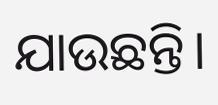ଯାଉଛନ୍ତି।